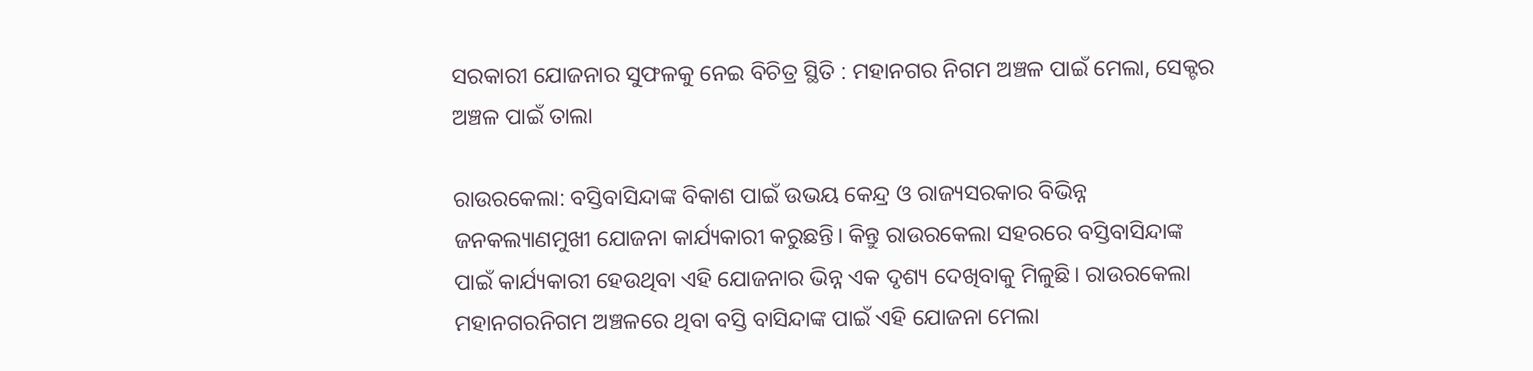ସରକାରୀ ଯୋଜନାର ସୁଫଳକୁ ନେଇ ବିଚିତ୍ର ସ୍ଥିତି : ମହାନଗର ନିଗମ ଅଞ୍ଚଳ ପାଇଁ ମେଲା, ସେକ୍ଟର ଅଞ୍ଚଳ ପାଇଁ ତାଲା

ରାଉରକେଲା: ବସ୍ତିବାସିନ୍ଦାଙ୍କ ବିକାଶ ପାଇଁ ଉଭୟ କେନ୍ଦ୍ର ଓ ରାଜ୍ୟସରକାର ବିଭିନ୍ନ ଜନକଲ୍ୟାଣମୁଖୀ ଯୋଜନା କାର୍ଯ୍ୟକାରୀ କରୁଛନ୍ତି। କିନ୍ତୁ ରାଉରକେଲା ସହରରେ ବସ୍ତିବାସିନ୍ଦାଙ୍କ ପାଇଁ କାର୍ଯ୍ୟକାରୀ ହେଉଥିବା ଏହି ଯୋଜନାର ଭିନ୍ନ ଏକ ଦୃଶ୍ୟ ଦେଖିବାକୁ ମିଳୁଛି। ରାଉରକେଲା ମହାନଗରନିଗମ ଅଞ୍ଚଳରେ ଥିବା ବସ୍ତି ବାସିନ୍ଦାଙ୍କ ପାଇଁ ଏହି ଯୋଜନା ମେଲା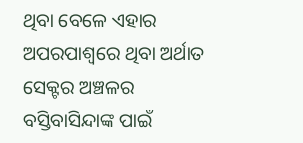ଥିବା ବେଳେ ଏହାର ଅପରପାଶ୍ୱରେ ଥିବା ଅର୍ଥାତ ସେକ୍ଟର ଅଞ୍ଚଳର ବସ୍ତିବାସିନ୍ଦାଙ୍କ ପାଇଁ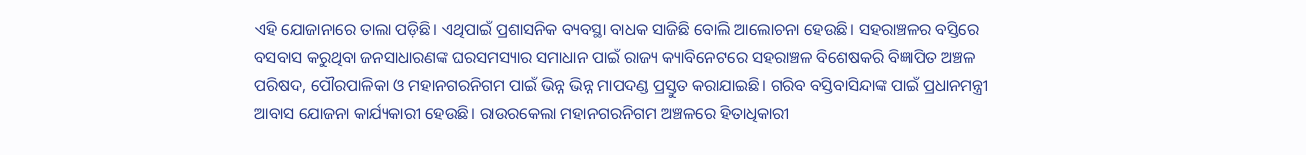ଏହି ଯୋଜାନାରେ ତାଲା ପଡ଼ିଛି। ଏଥିପାଇଁ ପ୍ରଶାସନିକ ବ୍ୟବସ୍ଥା ବାଧକ ସାଜିଛି ବୋଲି ଆଲୋଚନା ହେଉଛି। ସହରାଞ୍ଚଳର ବସ୍ତିରେ ବସବାସ କରୁଥିବା ଜନସାଧାରଣଙ୍କ ଘରସମସ୍ୟାର ସମାଧାନ ପାଇଁ ରାଜ୍ୟ କ୍ୟାବିନେଟରେ ସହରାଞ୍ଚଳ ବିଶେଷକରି ବିଜ୍ଞାପିତ ଅଞ୍ଚଳ ପରିଷଦ, ପୌରପାଳିକା ଓ ମହାନଗରନିଗମ ପାଇଁ ଭିନ୍ନ ଭିନ୍ନ ମାପଦଣ୍ଡ ପ୍ରସ୍ତୁତ କରାଯାଇଛି। ଗରିବ ବସ୍ତିବାସିନ୍ଦାଙ୍କ ପାଇଁ ପ୍ରଧାନମନ୍ତ୍ରୀ ଆବାସ ଯୋଜନା କାର୍ଯ୍ୟକାରୀ ହେଉଛି। ରାଉରକେଲା ମହାନଗରନିଗମ ଅଞ୍ଚଳରେ ହିତାଧିକାରୀ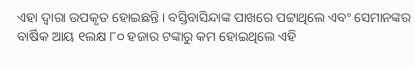ଏହା ଦ୍ୱାରା ଉପକୃତ ହୋଇଛନ୍ତି। ବସ୍ତିବାସିନ୍ଦାଙ୍କ ପାଖରେ ପଟ୍ଟାଥିଲେ ଏବଂ ସେମାନଙ୍କର ବାର୍ଷିକ ଆୟ ୧ଲକ୍ଷ ୮୦ ହଜାର ଟଙ୍କାରୁ କମ ହୋଇଥିଲେ ଏହି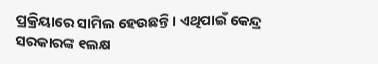ପ୍ରକ୍ରିୟାରେ ସାମିଲ ହେଉଛନ୍ତି। ଏଥିପାଇଁ କେନ୍ଦ୍ର ସରକାରଙ୍କ ୧ଲକ୍ଷ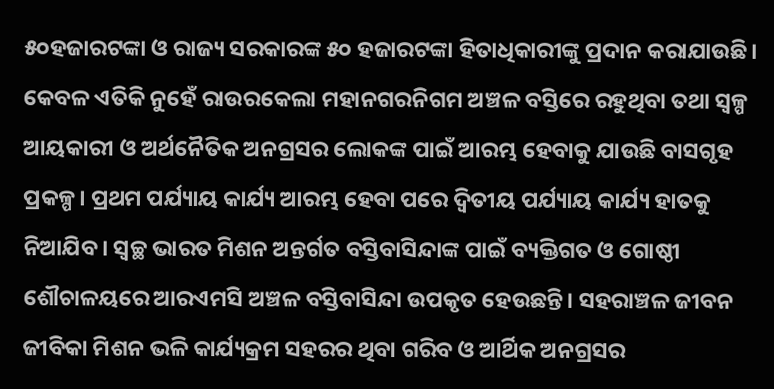୫୦ହଜାରଟଙ୍କା ଓ ରାଜ୍ୟ ସରକାରଙ୍କ ୫୦ ହଜାରଟଙ୍କା ହିତାଧିକାରୀଙ୍କୁ ପ୍ରଦାନ କରାଯାଉଛି। କେବଳ ଏତିକି ନୁହେଁ ରାଉରକେଲା ମହାନଗରନିଗମ ଅଞ୍ଚଳ ବସ୍ତିରେ ରହୁଥିବା ତଥା ସ୍ୱଳ୍ପ ଆୟକାରୀ ଓ ଅର୍ଥନୈତିକ ଅନଗ୍ରସର ଲୋକଙ୍କ ପାଇଁ ଆରମ୍ଭ ହେବାକୁ ଯାଉଛି ବାସଗୃହ ପ୍ରକଳ୍ପ। ପ୍ରଥମ ପର୍ଯ୍ୟାୟ କାର୍ଯ୍ୟ ଆରମ୍ଭ ହେବା ପରେ ଦ୍ୱିତୀୟ ପର୍ଯ୍ୟାୟ କାର୍ଯ୍ୟ ହାତକୁ ନିଆଯିବ। ସ୍ୱଚ୍ଛ ଭାରତ ମିଶନ ଅନ୍ତର୍ଗତ ବସ୍ତିବାସିନ୍ଦାଙ୍କ ପାଇଁ ବ୍ୟକ୍ତିଗତ ଓ ଗୋଷ୍ଠୀ ଶୌଚାଳୟରେ ଆରଏମସି ଅଞ୍ଚଳ ବସ୍ତିବାସିନ୍ଦା ଉପକୃତ ହେଉଛନ୍ତି। ସହରାଞ୍ଚଳ ଜୀବନ ଜୀବିକା ମିଶନ ଭଳି କାର୍ଯ୍ୟକ୍ରମ ସହରର ଥିବା ଗରିବ ଓ ଆର୍ଥିକ ଅନଗ୍ରସର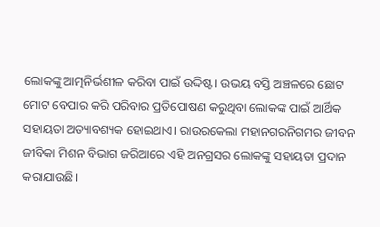ଲୋକଙ୍କୁ ଆତ୍ମନିର୍ଭଶୀଳ କରିବା ପାଇଁ ଉଦ୍ଦିଷ୍ଟ। ଉଭୟ ବସ୍ତି ଅଞ୍ଚଳରେ ଛୋଟ ମୋଟ ବେପାର କରି ପରିବାର ପ୍ରତିପୋଷଣ କରୁଥିବା ଲୋକଙ୍କ ପାଇଁ ଆର୍ଥିକ ସହାୟତା ଅତ୍ୟାବଶ୍ୟକ ହୋଇଥାଏ। ରାଉରକେଲା ମହାନଗରନିଗମର ଜୀବନ ଜୀବିକା ମିଶନ ବିଭାଗ ଜରିଆରେ ଏହି ଅନଗ୍ରସର ଲୋକଙ୍କୁ ସହାୟତା ପ୍ରଦାନ କରାଯାଉଛି।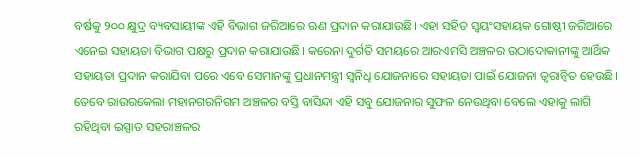ବର୍ଷକୁ ୨୦୦ କ୍ଷୁଦ୍ର ବ୍ୟବସାୟୀଙ୍କ ଏହି ବିଭାଗ ଜରିଆରେ ଋଣ ପ୍ରଦାନ କରାଯାଉଛି। ଏହା ସହିତ ସ୍ୱୟଂସହାୟକ ଗୋଷ୍ଠୀ ଜରିଆରେ ଏନେଇ ସହାୟତା ବିଭାଗ ପକ୍ଷରୁ ପ୍ରଦାନ କରାଯାଉଛି। କରେନା ଦୁର୍ଗତି ସମୟରେ ଆରଏମସି ଅଞ୍ଚଳର ଉଠାଦୋକାନୀଙ୍କୁ ଆର୍ଥିକ ସହାୟତା ପ୍ରଦାନ କରାଯିବା ପରେ ଏବେ ସେମାନଙ୍କୁ ପ୍ରଧାନମନ୍ତ୍ରୀ ସ୍ୱନିଧି ଯୋଜନାରେ ସହାୟତା ପାଇଁ ଯୋଜନା ତ୍ୱରାନ୍ୱିତ ହେଉଛି। ତେବେ ରାଉରକେଲା ମହାନଗରନିଗମ ଅଞ୍ଚଳର ବସ୍ତି ବାସିନ୍ଦା ଏହି ସବୁ ଯୋଜନାର ସୁଫଳ ନେଉଥିବା ବେଲେ ଏହାକୁ ଲାଗି ରହିଥିବା ଇସ୍ପାତ ସହରାଞ୍ଚଳର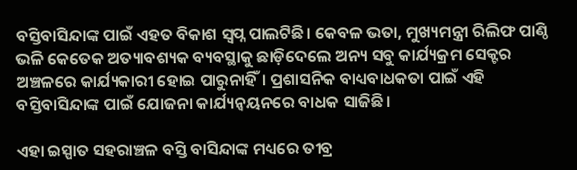ବସ୍ତିବାସିନ୍ଦାଙ୍କ ପାଇଁ ଏହତ ବିକାଶ ସ୍ୱପ୍ନ ପାଲଟିଛି। କେବଳ ଭତା, ମୁଖ୍ୟମନ୍ତ୍ରୀ ରିଲିଫ ପାଣ୍ଠି ଭଳି କେତେକ ଅତ୍ୟାବଶ୍ୟକ ବ୍ୟବସ୍ଥାକୁ ଛାଡ଼ିଦେଲେ ଅନ୍ୟ ସବୁ କାର୍ଯ୍ୟକ୍ରମ ସେକ୍ଟର ଅଞ୍ଚଳରେ କାର୍ଯ୍ୟକାରୀ ହୋଇ ପାରୁନାହିଁ। ପ୍ରଶାସନିକ ବାଧ୍ୟବାଧକତା ପାଇଁ ଏହି ବସ୍ତିବାସିନ୍ଦାଙ୍କ ପାଇଁ ଯୋଜନା କାର୍ଯ୍ୟନ୍ୱୟନରେ ବାଧକ ସାଜିଛି।

ଏହା ଇସ୍ପାତ ସହରାଞ୍ଚଳ ବସ୍ତି ବାସିନ୍ଦାଙ୍କ ମଧ୍ୟରେ ତୀବ୍ର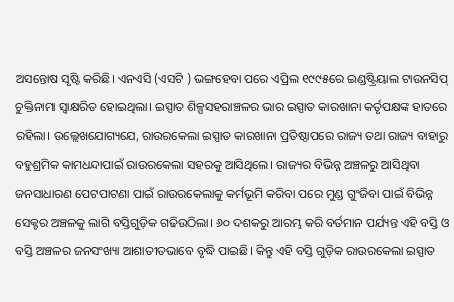ଅସନ୍ତୋଷ ସୃଷ୍ଟି କରିଛି। ଏନଏସି (ଏସଟି ) ଭଙ୍ଗହେବା ପରେ ଏପ୍ରିଲ ୧୯୯୫ରେ ଇଣ୍ଡଷ୍ଟ୍ରିୟାଲ ଟାଉନସିପ୍‍ ଚୁକ୍ତିନାମା ସ୍ୱାକ୍ଷରିତ ହୋଇଥିଲା। ଇସ୍ପାତ ଶିଳ୍ପସହରାଞ୍ଚଳର ଭାର ଇସ୍ପାତ କାରଖାନା କର୍ତୃପକ୍ଷଙ୍କ ହାତରେ ରହିଲା। ଉଲ୍ଲେଖଯୋଗ୍ୟଯେ, ରାଉରକେଲା ଇସ୍ପାତ କାରଖାନା ପ୍ରତିଷ୍ଠାପରେ ରାଜ୍ୟ ତଥା ରାଜ୍ୟ ବାହାରୁ ବହୁଶ୍ରମିକ କାମଧନ୍ଦାପାଇଁ ରାଉରକେଲା ସହରକୁ ଆସିଥିଲେ। ରାଜ୍ୟର ବିଭିନ୍ନ ଅଞ୍ଚଳରୁ ଆସିଥିବା ଜନସାଧାରଣ ପେଟପାଟଣା ପାଇଁ ରାଉରକେଲାକୁ କର୍ମଭୂମି କରିବା ପରେ ମୁଣ୍ଡ ଗୁଂଜିବା ପାଇଁ ବିଭିନ୍ନ ସେକ୍ଟର ଅଞ୍ଚଳକୁ ଲାଗି ବସ୍ତିଗୁଡ଼ିକ ଗଢିଉଠିଲା। ୬୦ ଦଶକରୁ ଆରମ୍ଭ କରି ବର୍ତମାନ ପର୍ଯ୍ୟନ୍ତ ଏହି ବସ୍ତି ଓ ବସ୍ତି ଅଞ୍ଚଳର ଜନସଂଖ୍ୟା ଆଶାତୀତଭାବେ ବୃଦ୍ଧି ପାଇଛି। କିନ୍ତୁ ଏହି ବସ୍ତି ଗୁଡ଼ିକ ରାଉରକେଲା ଇସ୍ପାତ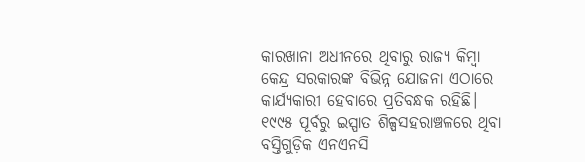କାରଖାନା ଅଧୀନରେ ଥିବାରୁ ରାଜ୍ୟ କିମ୍ବା କେନ୍ଦ୍ର ସରକାରଙ୍କ ବିଭିନ୍ନ ଯୋଜନା ଏଠାରେ କାର୍ଯ୍ୟକାରୀ ହେବାରେ ପ୍ରତିବନ୍ଧକ ରହିଛି। ୧୯୯୫ ପୂର୍ବରୁ ଇସ୍ପାତ ଶିଳ୍ପସହରାଞ୍ଚଳରେ ଥିବା ବସ୍ତିଗୁଡ଼ିକ ଏନଏନସି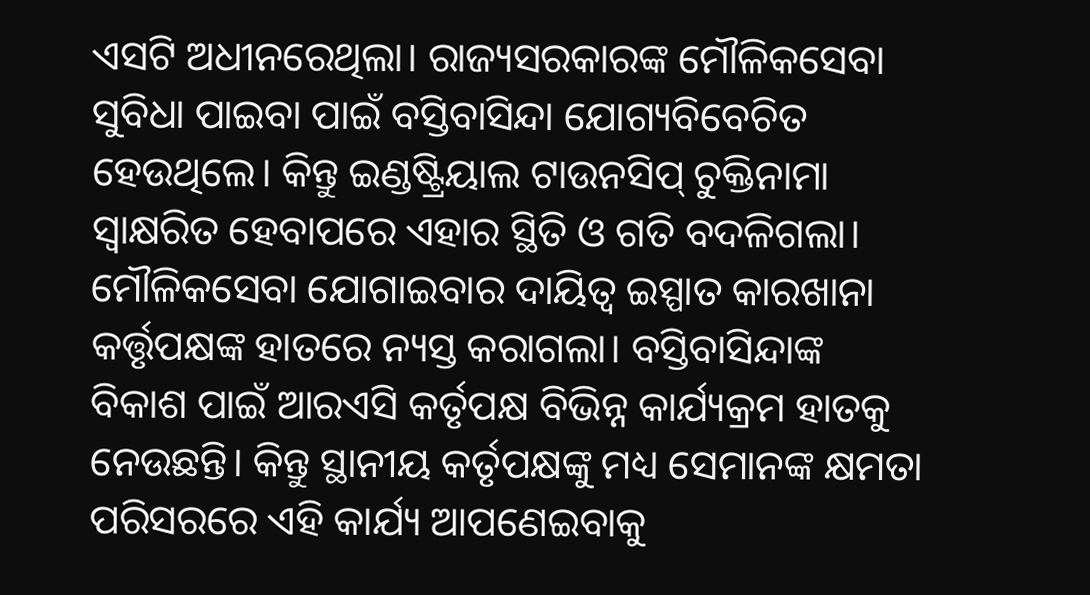ଏସଟି ଅଧୀନରେଥିଲା। ରାଜ୍ୟସରକାରଙ୍କ ମୌଳିକସେବା ସୁବିଧା ପାଇବା ପାଇଁ ବସ୍ତିବାସିନ୍ଦା ଯୋଗ୍ୟବିବେଚିତ ହେଉଥିଲେ। କିନ୍ତୁ ଇଣ୍ଡଷ୍ଟ୍ରିୟାଲ ଟାଉନସିପ୍‍ ଚୁକ୍ତିନାମା ସ୍ୱାକ୍ଷରିତ ହେବାପରେ ଏହାର ସ୍ଥିତି ଓ ଗତି ବଦଳିଗଲା। ମୌଳିକସେବା ଯୋଗାଇବାର ଦାୟିତ୍ୱ ଇସ୍ପାତ କାରଖାନା କର୍ତ୍ତୃପକ୍ଷଙ୍କ ହାତରେ ନ୍ୟସ୍ତ କରାଗଲା। ବସ୍ତିବାସିନ୍ଦାଙ୍କ ବିକାଶ ପାଇଁ ଆରଏସି କର୍ତୃପକ୍ଷ ବିଭିନ୍ନ କାର୍ଯ୍ୟକ୍ରମ ହାତକୁ ନେଉଛନ୍ତି। କିନ୍ତୁ ସ୍ଥାନୀୟ କର୍ତୃପକ୍ଷଙ୍କୁ ମଧ୍ୟ ସେମାନଙ୍କ କ୍ଷମତା ପରିସରରେ ଏହି କାର୍ଯ୍ୟ ଆପଣେଇବାକୁ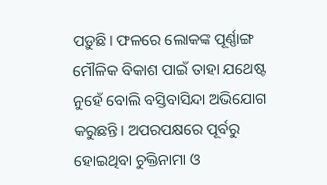ପଡ଼ୁଛି। ଫଳରେ ଲୋକଙ୍କ ପୂର୍ଣ୍ଣାଙ୍ଗ ମୌଳିକ ବିକାଶ ପାଇଁ ତାହା ଯଥେଷ୍ଟ ନୁହେଁ ବୋଲି ବସ୍ତିବାସିନ୍ଦା ଅଭିଯୋଗ କରୁଛନ୍ତି। ଅପରପକ୍ଷରେ ପୂର୍ବରୁ ହୋଇଥିବା ଚୁକ୍ତିନାମା ଓ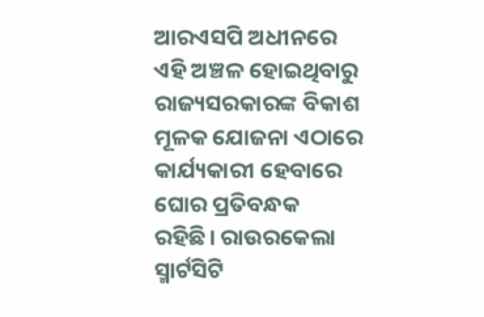ଆରଏସପି ଅଧୀନରେ ଏହି ଅଞ୍ଚଳ ହୋଇଥିବାରୁ ରାଜ୍ୟସରକାରଙ୍କ ବିକାଶ ମୂଳକ ଯୋଜନା ଏଠାରେ କାର୍ଯ୍ୟକାରୀ ହେବାରେ ଘୋର ପ୍ରତିବନ୍ଧକ ରହିଛି। ରାଉରକେଲା ସ୍ମାର୍ଟସିଟି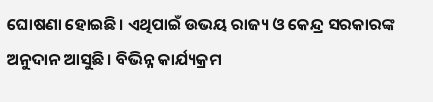ଘୋଷଣା ହୋଇଛି। ଏଥିପାଇଁ ଉଭୟ ରାଜ୍ୟ ଓ କେନ୍ଦ୍ର ସରକାରଙ୍କ ଅନୁଦାନ ଆସୁଛି। ବିଭିନ୍ନ କାର୍ଯ୍ୟକ୍ରମ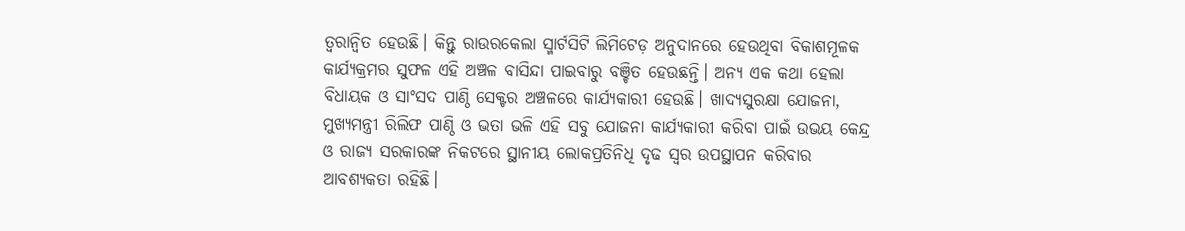ତ୍ୱରାନ୍ୱିତ ହେଉଛି। କିନ୍ତୁ ରାଉରକେଲା ସ୍ମାର୍ଟସିଟି ଲିମିଟେଡ଼ ଅନୁଦାନରେ ହେଉଥିବା ବିକାଶମୂଳକ କାର୍ଯ୍ୟକ୍ରମର ସୁଫଳ ଏହି ଅଞ୍ଚଳ ବାସିନ୍ଦା ପାଇବାରୁ ବଞ୍ଚିତ ହେଉଛନ୍ତି। ଅନ୍ୟ ଏକ କଥା ହେଲା ବିଧାୟକ ଓ ସାଂସଦ ପାଣ୍ଠି ସେକ୍ଟର ଅଞ୍ଚଳରେ କାର୍ଯ୍ୟକାରୀ ହେଉଛି। ଖାଦ୍ୟସୁରକ୍ଷା ଯୋଜନା, ମୁଖ୍ୟମନ୍ତ୍ରୀ ରିଲିଫ ପାଣ୍ଠି ଓ ଭତା ଭଳି ଏହି ସବୁ ଯୋଜନା କାର୍ଯ୍ୟକାରୀ କରିବା ପାଇଁ ଉଭୟ କେନ୍ଦ୍ର ଓ ରାଜ୍ୟ ସରକାରଙ୍କ ନିକଟରେ ସ୍ଥାନୀୟ ଲୋକପ୍ରତିନିଧି ଦୃଢ ସ୍ୱର ଉପସ୍ଥାପନ କରିବାର ଆବଶ୍ୟକତା ରହିଛି।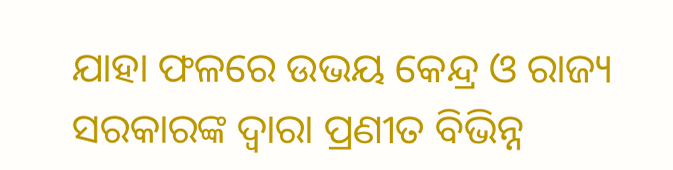ଯାହା ଫଳରେ ଉଭୟ କେନ୍ଦ୍ର ଓ ରାଜ୍ୟ ସରକାରଙ୍କ ଦ୍ୱାରା ପ୍ରଣୀତ ବିଭିନ୍ନ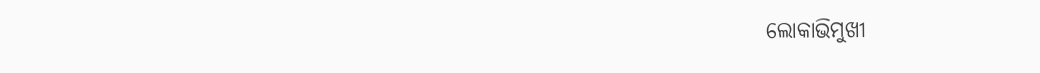ଲୋକାଭିମୁଖୀ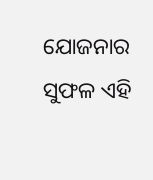ଯୋଜନାର ସୁଫଳ ଏହି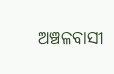ଅଞ୍ଚଳବାସୀ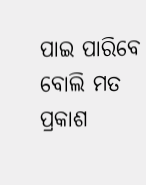ପାଇ ପାରିବେ ବୋଲି ମତ ପ୍ରକାଶ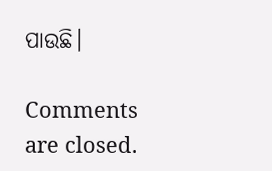ପାଉଛି।

Comments are closed.